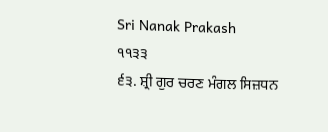Sri Nanak Prakash
੧੧੩੩
੬੩. ਸ਼੍ਰੀ ਗੁਰ ਚਰਣ ਮੰਗਲ ਸਿਜ਼ਧਨ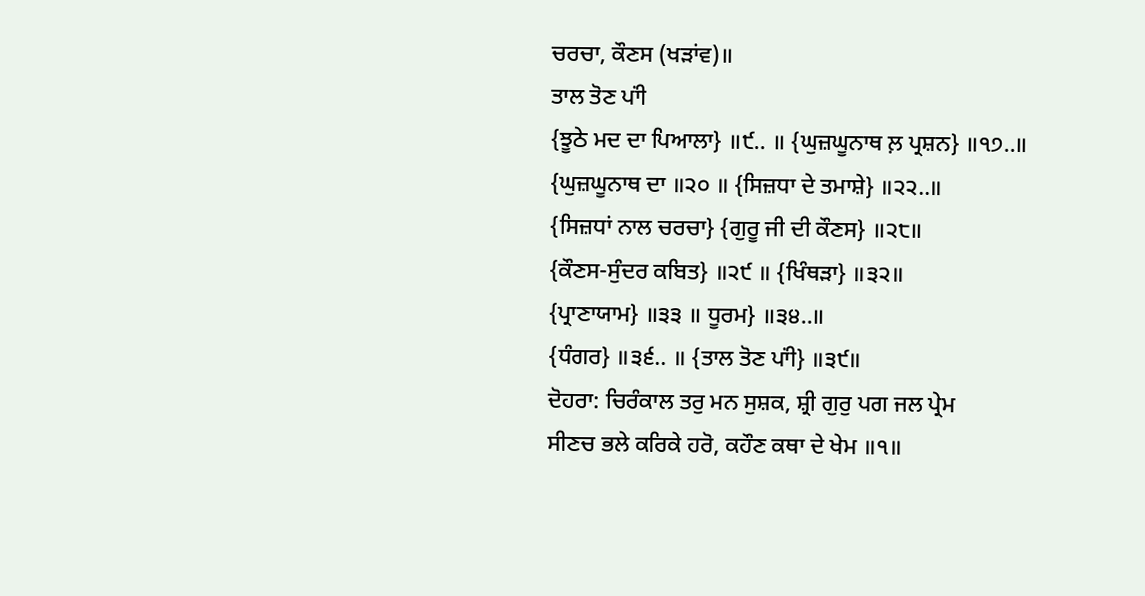ਚਰਚਾ, ਕੌਣਸ (ਖੜਾਂਵ)॥
ਤਾਲ ਤੋਣ ਪਾਂੀ
{ਝੂਠੇ ਮਦ ਦਾ ਪਿਆਲਾ} ॥੯.. ॥ {ਘੁਜ਼ਘੂਨਾਥ ਲ਼ ਪ੍ਰਸ਼ਨ} ॥੧੭..॥
{ਘੁਜ਼ਘੂਨਾਥ ਦਾ ॥੨੦ ॥ {ਸਿਜ਼ਧਾ ਦੇ ਤਮਾਸ਼ੇ} ॥੨੨..॥
{ਸਿਜ਼ਧਾਂ ਨਾਲ ਚਰਚਾ} {ਗੁਰੂ ਜੀ ਦੀ ਕੌਣਸ} ॥੨੮॥
{ਕੌਣਸ-ਸੁੰਦਰ ਕਬਿਤ} ॥੨੯ ॥ {ਖਿੰਥੜਾ} ॥੩੨॥
{ਪ੍ਰਾਣਾਯਾਮ} ॥੩੩ ॥ ਧੂਰਮ} ॥੩੪..॥
{ਧੰਗਰ} ॥੩੬.. ॥ {ਤਾਲ ਤੋਣ ਪਾਂੀ} ॥੩੯॥
ਦੋਹਰਾ: ਚਿਰੰਕਾਲ ਤਰੁ ਮਨ ਸੁਸ਼ਕ, ਸ਼੍ਰੀ ਗੁਰੁ ਪਗ ਜਲ ਪ੍ਰੇਮ
ਸੀਣਚ ਭਲੇ ਕਰਿਕੇ ਹਰੋ, ਕਹੌਣ ਕਥਾ ਦੇ ਖੇਮ ॥੧॥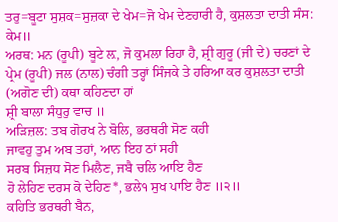ਤਰੁ=ਬੂਟਾ ਸੁਸ਼ਕ=ਸੁਜ਼ਕਾ ਦੇ ਖੇਮ=ਜੋ ਖੇਮ ਦੇਣਹਾਰੀ ਹੈ, ਕੁਸ਼ਲਤਾ ਦਾਤੀ ਸੰਸ: ਕੇਮ॥
ਅਰਥ: ਮਨ (ਰੂਪੀ) ਬੂਟੇ ਲ਼, ਜੋ ਕੁਮਲਾ ਰਿਹਾ ਹੈ, ਸ਼੍ਰੀ ਗੁਰੂ (ਜੀ ਦੇ) ਚਰਣਾਂ ਦੇ
ਪ੍ਰੇਮ (ਰੂਪੀ) ਜਲ (ਨਾਲ) ਚੰਗੀ ਤਰ੍ਹਾਂ ਸਿੰਜਕੇ ਤੇ ਹਰਿਆ ਕਰ ਕੁਸ਼ਲਤਾ ਦਾਤੀ
(ਅਗੋਣ ਦੀ) ਕਥਾ ਕਹਿਣਦਾ ਹਾਂ
ਸ਼੍ਰੀ ਬਾਲਾ ਸੰਧੁਰੁ ਵਾਚ ॥
ਅੜਿਜ਼ਲ: ਤਬ ਗੋਰਖ ਨੇ ਬੋਲਿ, ਭਰਥਰੀ ਸੋਣ ਕਹੀ
ਜਾਵਹੁ ਤੁਮ ਅਬ ਤਹਾਂ, ਆਨ ਇਹ ਠਾਂ ਸਹੀ
ਸਰਬ ਸਿਜ਼ਧ ਸੋਣ ਮਿਲੈਣ, ਜਬੈ ਚਲਿ ਆਇ ਹੈਣ
ਹੋ ਲੇਹਿਣ ਦਰਸ ਕੋ ਦੇਹਿਣ*, ਭਲੇ੧ ਸੁਖ ਪਾਇ ਹੈਣ ॥੨॥
ਕਹਿਤਿ ਭਰਥਰੀ ਬੈਨ,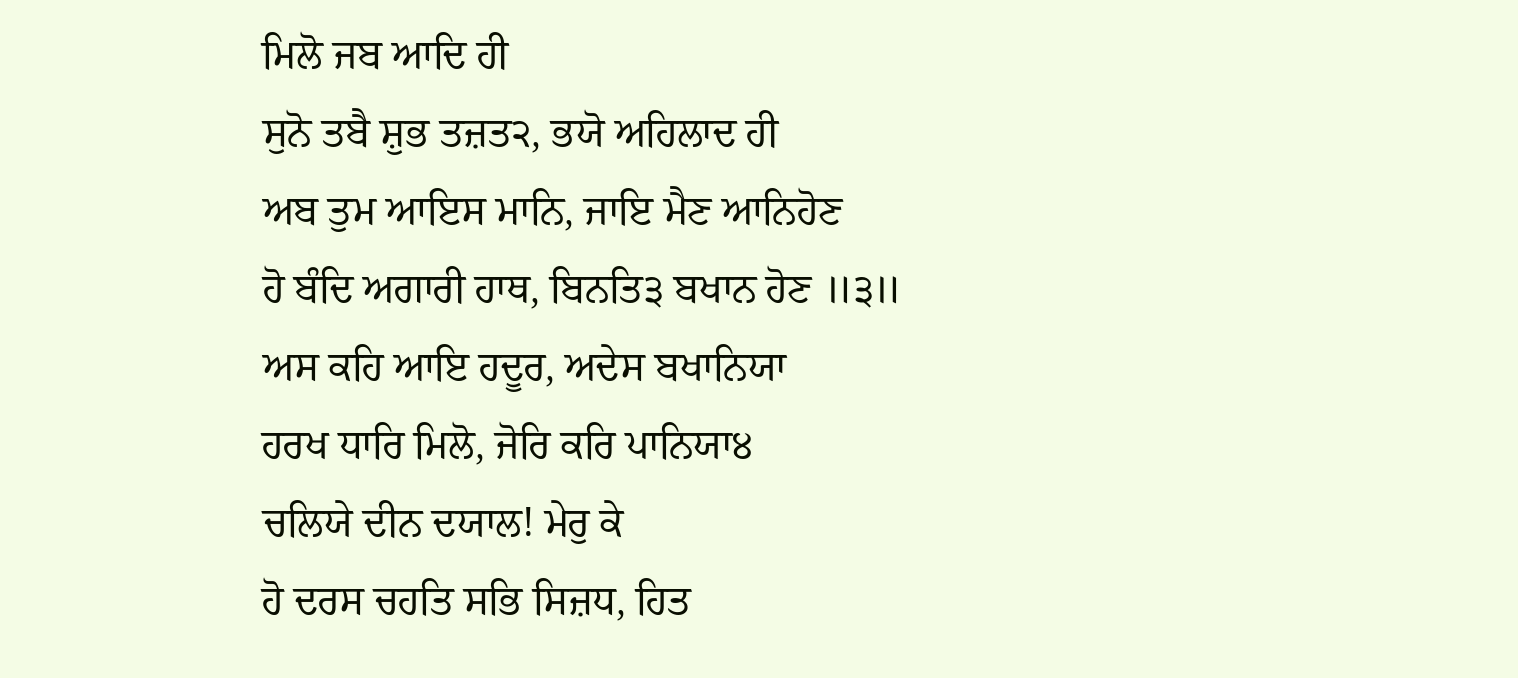ਮਿਲੋ ਜਬ ਆਦਿ ਹੀ
ਸੁਨੋ ਤਬੈ ਸ਼ੁਭ ਤਜ਼ਤ੨, ਭਯੋ ਅਹਿਲਾਦ ਹੀ
ਅਬ ਤੁਮ ਆਇਸ ਮਾਨਿ, ਜਾਇ ਮੈਣ ਆਨਿਹੋਣ
ਹੋ ਬੰਦਿ ਅਗਾਰੀ ਹਾਥ, ਬਿਨਤਿ੩ ਬਖਾਨ ਹੋਣ ॥੩॥
ਅਸ ਕਹਿ ਆਇ ਹਦੂਰ, ਅਦੇਸ ਬਖਾਨਿਯਾ
ਹਰਖ ਧਾਰਿ ਮਿਲੋ, ਜੋਰਿ ਕਰਿ ਪਾਨਿਯਾ੪
ਚਲਿਯੇ ਦੀਨ ਦਯਾਲ! ਮੇਰੁ ਕੇ
ਹੋ ਦਰਸ ਚਹਤਿ ਸਭਿ ਸਿਜ਼ਧ, ਹਿਤ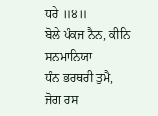ਧਰੇ ॥੪॥
ਬੋਲੇ ਪੰਕਜ ਨੈਨ, ਕੀਨਿ ਸਨਮਾਨਿਯਾ
ਧੰਨ ਭਰਥਰੀ ਤੁਮੈ, ਜੋਗ ਰਸ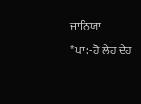ਜਾਨਿਯਾ
*ਪਾ:-ਹੋ ਲੇਹ ਦੇਹ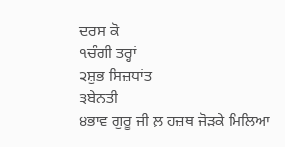ਦਰਸ ਕੋ
੧ਚੰਗੀ ਤਰ੍ਹਾਂ
੨ਸ਼ੁਭ ਸਿਜ਼ਧਾਂਤ
੩ਬੇਨਤੀ
੪ਭਾਵ ਗੁਰੂ ਜੀ ਲ਼ ਹਜ਼ਥ ਜੋੜਕੇ ਮਿਲਿਆ